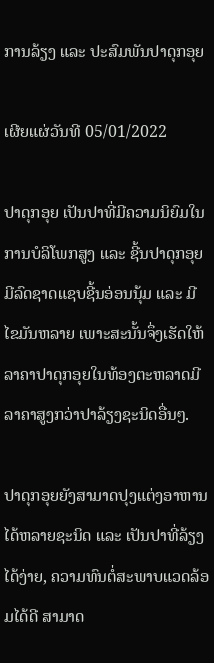ການລ້ຽງ ແລະ ປະສົມພັນປາດຸກອຸຍ

ເຜີຍແຜ່ວັນທີ 05/01/2022

ປາດຸກອຸຍ ເປັນປາທີ່ມີຄວາມນິຍົມໃນການບໍລິໂພກສູງ ແລະ ຊີ້ນປາດຸກອຸຍມີລົດຊາດແຊບຊີ້ນອ່ອນນຸ້ມ ແລະ ມີໄຂມັນຫລາຍ ເພາະສະນັ້ນຈຶ່ງເຮັດໃຫ້ລາຄາປາດຸກອຸຍໃນທ້ອງຕະຫລາດມີລາຄາສູງກວ່າປາລ້ຽງຊະນິດອື່ນໆ.

ປາດຸກອຸຍຍັງສາມາດປຸງແຕ່ງອາຫານໄດ້ຫລາຍຊະນິດ ແລະ ເປັນປາທີ່ລ້ຽງໄດ້ງ່າຍ, ຄວາມທົນຕໍ່ສະພາບແວດລ້ອມໄດ້ດີ ສາມາດ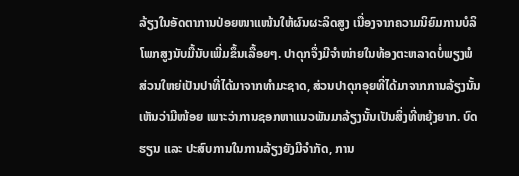ລ້ຽງໃນອັດຕາການປ່ອຍໜາແໜ້ນໃຫ້ຜົນຜະລິດສູງ ເນື່ອງຈາກຄວາມນິຍົມການບໍລິໂພກສູງນັບມື້ນັບເພີ່ມຂຶ້ນເລື້ອຍໆ. ປາດຸກຈຶ່ງມີຈຳໜ່າຍໃນທ້ອງຕະຫລາດບໍ່ພຽງພໍ ສ່ວນໃຫຍ່ເປັນປາທີ່ໄດ້ມາຈາກທຳມະຊາດ, ສ່ວນປາດຸກອຸຍທີ່ໄດ້ມາຈາກການລ້ຽງນັ້ນເຫັນວ່າມີໜ້ອຍ ເພາະວ່າການຊອກຫາແນວພັນມາລ້ຽງນັ້ນເປັນສິ່ງທີ່ຫຍຸ້ງຍາກ. ບົດຮຽນ ແລະ ປະສົບການໃນການລ້ຽງຍັງມີຈຳກັດ, ການ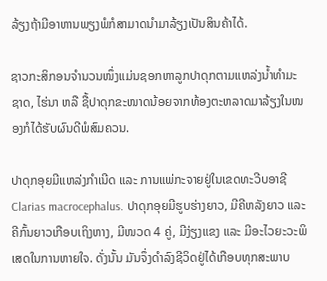ລ້ຽງຖ້າມີອາຫານພຽງພໍກໍສາມາດນຳມາລ້ຽງເປັນສິນຄ້າໄດ້.

ຊາວກະສິກອນຈຳນວນໜຶ່ງແມ່ນຊອກຫາລູກປາດຸກຕາມແຫລ່ງນ້ຳທຳມະຊາດ, ໄຮ່ນາ ຫລື ຊື້ປາດຸກຂະໜາດນ້ອຍຈາກທ້ອງຕະຫລາດມາລ້ຽງໃນໜອງກໍໄດ້ຮັບຜົນດີພໍສົມຄວນ.

ປາດຸກອຸຍມີແຫລ່ງກຳເນີດ ແລະ ການແພ່ກະຈາຍຢູ່ໃນເຂດທະວີບອາຊີ Clarias macrocephalus. ປາດຸກອຸຍມີຮູບຮ່າງຍາວ, ມີຄີຫລັງຍາວ ແລະ ຄີກົ້ນຍາວເກືອບເຖິງຫາງ, ມີໜວດ 4 ຄູ່, ມີງ່ຽງແຂງ ແລະ ມີອະໄວຍະວະພິເສດໃນການຫາຍໃຈ. ດັ່ງນັ້ນ ມັນຈຶ່ງດຳລົງຊີວິດຢູ່ໄດ້ເກືອບທຸກສະພາບ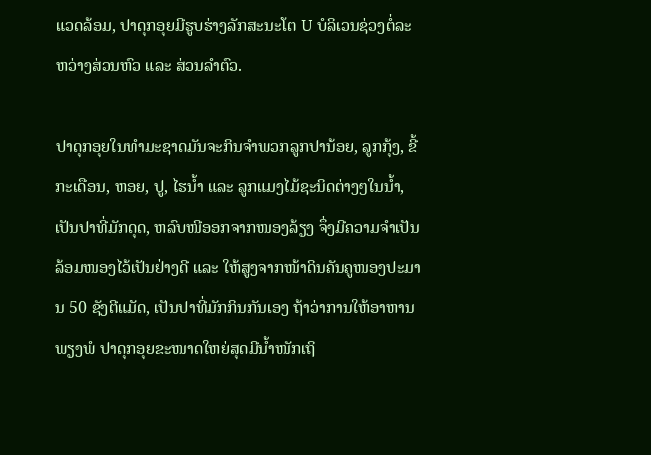ແວດລ້ອມ, ປາດຸກອຸຍມີຮູບຮ່າງລັກສະນະໂຕ U ບໍລິເວນຊ່ວງຕໍ່ລະຫວ່າງສ່ວນຫົວ ແລະ ສ່ວນລຳຕົວ.

ປາດຸກອຸຍໃນທຳມະຊາດມັນຈະກິນຈຳພວກລູກປານ້ອຍ, ລູກກຸ້ງ, ຂີ້ກະເດືອນ, ຫອຍ, ປູ, ໄຮນ້ຳ ແລະ ລູກແມງໄມ້ຊະນິດຕ່າງໆໃນນ້ຳ, ເປັນປາທີ່ມັກດຸດ, ຫລົບໜີອອກຈາກໜອງລ້ຽງ ຈຶ່ງມີຄວາມຈຳເປັນລ້ອມໜອງໄວ້ເປັນຢ່າງດີ ແລະ ໃຫ້ສູງຈາກໜ້າດິນຄັນຄູໜອງປະມານ 50 ຊັງຕີແມັດ, ເປັນປາທີ່ມັກກິນກັນເອງ ຖ້າວ່າການໃຫ້ອາຫານພຽງພໍ ປາດຸກອຸຍຂະໜາດໃຫຍ່ສຸດມີນ້ຳໜັກເຖິ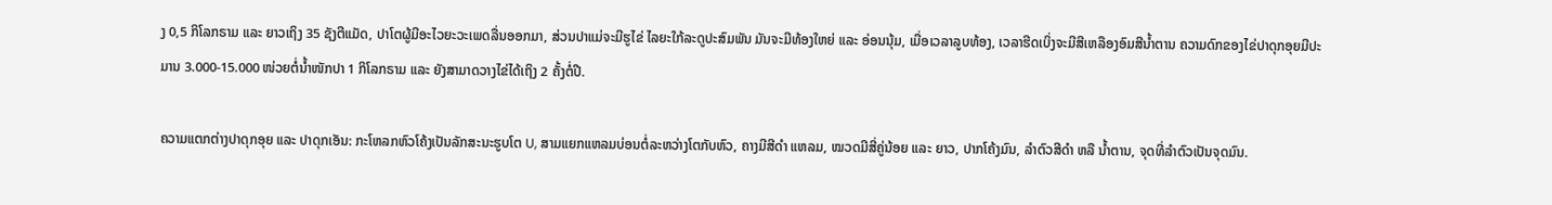ງ 0,5 ກິໂລກຣາມ ແລະ ຍາວເຖິງ 35 ຊັງຕີແມັດ, ປາໂຕຜູ້ມີອະໄວຍະວະເພດລື່ນອອກມາ, ສ່ວນປາແມ່ຈະມີຮູໄຂ່ ໄລຍະໃກ້ລະດູປະສົມພັນ ມັນຈະມີທ້ອງໃຫຍ່ ແລະ ອ່ອນນຸ້ມ, ເມື່ອເວລາລູບທ້ອງ, ເວລາຮີດເບິ່ງຈະມີສີເຫລືອງອົມສີນ້ຳຕານ ຄວາມດົກຂອງໄຂ່ປາດຸກອຸຍມີປະມານ 3.000-15.000 ໜ່ວຍຕໍ່ນ້ຳໜັກປາ 1 ກິໂລກຣາມ ແລະ ຍັງສາມາດວາງໄຂ່ໄດ້ເຖິງ 2 ຄັ້ງຕໍ່ປີ.

ຄວາມແຕກຕ່າງປາດຸກອຸຍ ແລະ ປາດຸກເອັນ: ກະໂຫລກຫົວໂຄ້ງເປັນລັກສະນະຮູບໂຕ U, ສາມແຍກແຫລມບ່ອນຕໍ່ລະຫວ່າງໂຕກັບຫົວ, ຄາງມີສີດຳ ແຫລມ, ໝວດມີສີ່ຄູ່ນ້ອຍ ແລະ ຍາວ, ປາກໂຄ້ງມົນ, ລຳຕົວສີດຳ ຫລື ນ້ຳຕານ, ຈຸດທີ່ລຳຕົວເປັນຈຸດມົນ.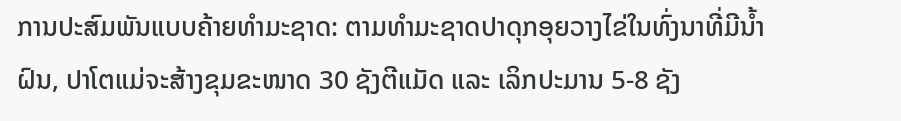ການປະສົມພັນແບບຄ້າຍທຳມະຊາດ: ຕາມທຳມະຊາດປາດຸກອຸຍວາງໄຂ່ໃນທົ່ງນາທີ່ມີນ້ຳຝົນ, ປາໂຕແມ່ຈະສ້າງຂຸມຂະໜາດ 30 ຊັງຕີແມັດ ແລະ ເລິກປະມານ 5-8 ຊັງ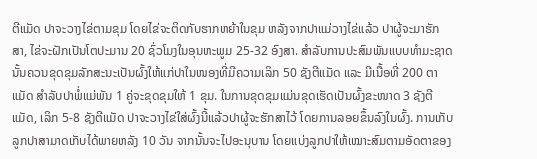ຕີແມັດ ປາຈະວາງໄຂ່ຕາມຂຸມ ໂດຍໄຂ່ຈະຕິດກັບຮາກຫຍ້າໃນຂຸມ ຫລັງຈາກປາແມ່ວາງໄຂ່ແລ້ວ ປາຜູ້ຈະມາຮັກສາ, ໄຂ່ຈະຝັກເປັນໂຕປະມານ 20 ຊົ່ວໂມງໃນອຸນຫະພູມ 25-32 ອົງສາ. ສຳລັບການປະສົມພັນແບບທຳມະຊາດນັ້ນຄວນຂຸດຂຸມລັກສະນະເປັນຜົ້ງໃຫ້ແກ່ປາໃນໜອງທີ່ມີຄວາມເລິກ 50 ຊັງຕີແມັດ ແລະ ມີເນື້ອທີ່ 200 ຕາແມັດ ສຳລັບປາພໍ່ແມ່ພັນ 1 ຄູ່ຈະຂຸດຂຸມໃຫ້ 1 ຂຸມ. ໃນການຂຸດຂຸມແມ່ນຂຸດເຮັດເປັນຜົ້ງຂະໜາດ 3 ຊັງຕີແມັດ, ເລິກ 5-8 ຊັງຕີແມັດ ປາຈະວາງໄຂ່ໃສ່ຜົ້ງນີ້ແລ້ວປາຜູ້ຈະຮັກສາໄວ້ ໂດຍການລອຍຂຶ້ນລົງໃນຜົ້ງ. ການເກັບລູກປາສາມາດເກັບໄດ້ພາຍຫລັງ 10 ວັນ ຈາກນັ້ນຈະໄປອະນຸບານ ໂດຍແບ່ງລູກປາໃຫ້ເໝາະສົມຕາມອັດຕາຂອງ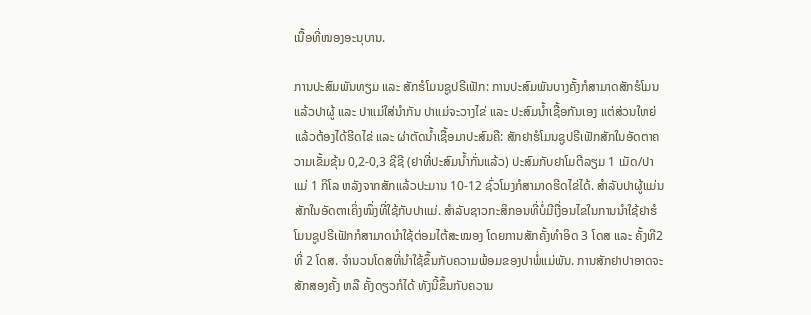ເນື້ອທີ່ໜອງອະນຸບານ.

ການປະສົມພັນທຽມ ແລະ ສັກຮໍໂມນຊູປຣີເຟັກ: ການປະສົມພັນບາງຄັ້ງກໍສາມາດສັກຮໍໂມນແລ້ວປາຜູ້ ແລະ ປາແມ່ໃສ່ນຳກັນ ປາແມ່ຈະວາງໄຂ່ ແລະ ປະສົມນ້ຳເຊື້ອກັນເອງ ແຕ່ສ່ວນໃຫຍ່ແລ້ວຕ້ອງໄດ້ຮີດໄຂ່ ແລະ ຜ່າຕັດນ້ຳເຊື້ອມາປະສົມຄື: ສັກຢາຮໍໂມນຊູປຣີເຟັກສັກໃນອັດຕາຄວາມເຂັ້ມຂຸ້ນ 0,2-0,3 ຊີຊີ (ຢາທີ່ປະສົມນ້ຳກັ່ນແລ້ວ) ປະສົມກັບຢາໂມຕີລຽມ 1 ເມັດ/ປາແມ່ 1 ກິໂລ ຫລັງຈາກສັກແລ້ວປະມານ 10-12 ຊົ່ວໂມງກໍສາມາດຮີດໄຂ່ໄດ້. ສຳລັບປາຜູ້ແມ່ນສັກໃນອັດຕາເຄິ່ງໜຶ່ງທີ່ໃຊ້ກັບປາແມ່. ສຳລັບຊາວກະສິກອນທີ່ບໍ່ມີເງື່ອນໄຂໃນການນຳໃຊ້ຢາຮໍໂມນຊູປຣີເຟັກກໍສາມາດນຳໃຊ້ຕ່ອມໄຕ້ສະໝອງ ໂດຍການສັກຄັ້ງທຳອິດ 3 ໂດສ ແລະ ຄັ້ງທີ2 ທີ່ 2 ໂດສ. ຈຳນວນໂດສທີ່ນຳໃຊ້ຂຶ້ນກັບຄວາມພ້ອມຂອງປາພໍ່ແມ່ພັນ. ການສັກຢາປາອາດຈະສັກສອງຄັ້ງ ຫລື ຄັ້ງດຽວກໍໄດ້ ທັງນີ້ຂຶ້ນກັບຄວາມ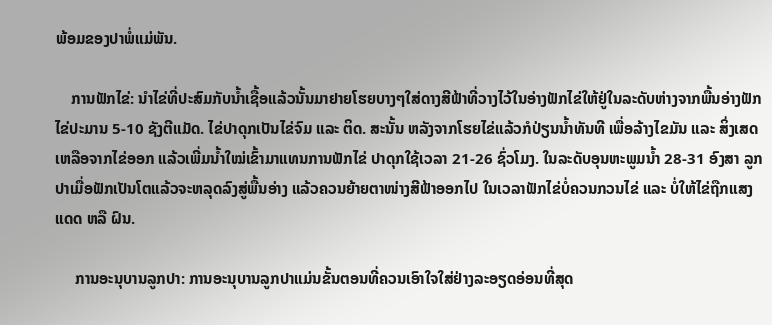ພ້ອມຂອງປາພໍ່ແມ່ພັນ.

    ການຟັກໄຂ່: ນຳໄຂ່ທີ່ປະສົມກັບນ້ຳເຊື້ອແລ້ວນັ້ນມາຢາຍໂຮຍບາງໆໃສ່ດາງສີຟ້າທີ່ວາງໄວ້ໃນອ່າງຟັກໄຂ່ໃຫ້ຢູ່ໃນລະດັບຫ່າງຈາກພື້ນອ່າງຟັກໄຂ່ປະມານ 5-10 ຊັງຕີແມັດ. ໄຂ່ປາດຸກເປັນໄຂ່ຈົມ ແລະ ຕິດ. ສະນັ້ນ ຫລັງຈາກໂຮຍໄຂ່ແລ້ວກໍປ່ຽນນ້ຳທັນທີ ເພື່ອລ້າງໄຂມັນ ແລະ ສິ່ງເສດເຫລືອຈາກໄຂ່ອອກ ແລ້ວເພີ່ມນ້ຳໃໝ່ເຂົ້າມາແທນການຟັກໄຂ່ ປາດຸກໃຊ້ເວລາ 21-26 ຊົ່ວໂມງ. ໃນລະດັບອຸນຫະພູມນ້ຳ 28-31 ອົງສາ ລູກປາເມື່ອຟັກເປັນໂຕແລ້ວຈະຫລຸດລົງສູ່ພື້ນອ່າງ ແລ້ວຄວນຍ້າຍຕາໜ່າງສີຟ້າອອກໄປ ໃນເວລາຟັກໄຂ່ບໍ່ຄວນກວນໄຂ່ ແລະ ບໍ່ໃຫ້ໄຂ່ຖືກແສງແດດ ຫລື ຝົນ.

     ການອະນຸບານລູກປາ: ການອະນຸບານລູກປາແມ່ນຂັ້ນຕອນທີ່ຄວນເອົາໃຈໃສ່ຢ່າງລະອຽດອ່ອນທີ່ສຸດ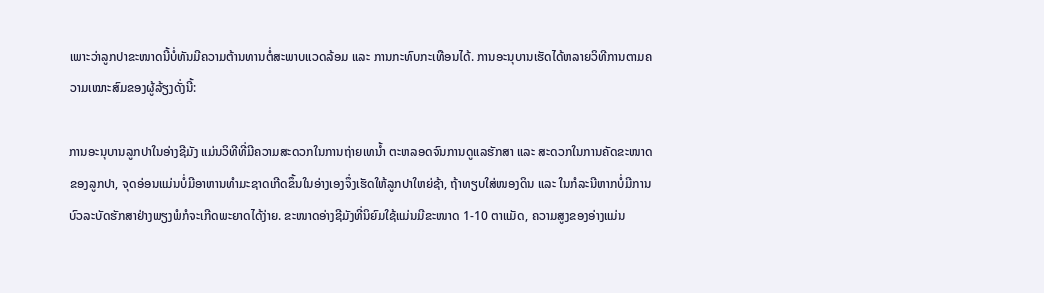ເພາະວ່າລູກປາຂະໜາດນີ້ບໍ່ທັນມີຄວາມຕ້ານທານຕໍ່ສະພາບແວດລ້ອມ ແລະ ການກະທົບກະເທືອນໄດ້. ການອະນຸບານເຮັດໄດ້ຫລາຍວິທີການຕາມຄວາມເໝາະສົມຂອງຜູ້ລ້ຽງດັ່ງນີ້:

ການອະນຸບານລູກປາໃນອ່າງຊີມັງ ແມ່ນວິທີທີ່ມີຄວາມສະດວກໃນການຖ່າຍເທນ້ຳ ຕະຫລອດຈົນການດູແລຮັກສາ ແລະ ສະດວກໃນການຄັດຂະໜາດຂອງລູກປາ, ຈຸດອ່ອນແມ່ນບໍ່ມີອາຫານທຳມະຊາດເກີດຂຶ້ນໃນອ່າງເອງຈຶ່ງເຮັດໃຫ້ລູກປາໃຫຍ່ຊ້າ, ຖ້າທຽບໃສ່ໜອງດິນ ແລະ ໃນກໍລະນີຫາກບໍ່ມີການບົວລະບັດຮັກສາຢ່າງພຽງພໍກໍຈະເກີດພະຍາດໄດ້ງ່າຍ. ຂະໜາດອ່າງຊີມັງທີ່ນິຍົມໃຊ້ແມ່ນມີຂະໜາດ 1-10 ຕາແມັດ, ຄວາມສູງຂອງອ່າງແມ່ນ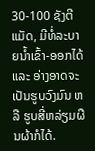30-100 ຊັງຕີແມັດ, ມີທໍ່ລະບາຍນ້ຳເຂົ້າ-ອອກໄດ້ ແລະ ອ່າງອາດຈະເປັນຮູບວົງມົນ ຫລື ຮູບສີ່ຫລ່ຽມຜືນຜ້າກໍໄດ້.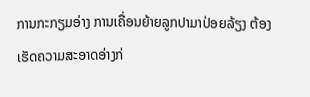ການກະກຽມອ່າງ ການເຄື່ອນຍ້າຍລູກປາມາປ່ອຍລ້ຽງ ຕ້ອງເຮັດຄວາມສະອາດອ່າງກ່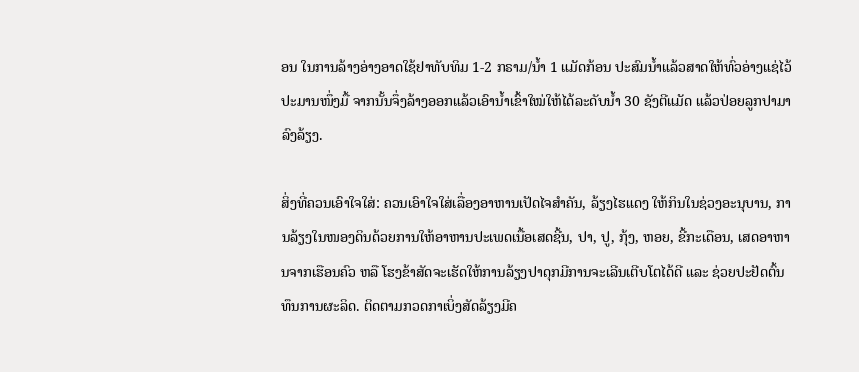ອນ ໃນການລ້າງອ່າງອາດໃຊ້ຢາທັບທິມ 1-2 ກຣາມ/ນ້ຳ 1 ແມັດກ້ອນ ປະສົມນ້ຳແລ້ວສາດໃຫ້ທົ່ວອ່າງແຊ່ໄວ້ປະມານໜຶ່ງມື້ ຈາກນັ້ນຈຶ່ງລ້າງອອກແລ້ວເອົານ້ຳເຂົ້າໃໝ່ໃຫ້ໄດ້ລະດັບນ້ຳ 30 ຊັງຕີແມັດ ແລ້ວປ່ອຍລູກປາມາລົງລ້ຽງ.

ສິ່ງທີ່ຄວນເອົາໃຈໃສ່: ຄວນເອົາໃຈໃສ່ເລື່ອງອາຫານເປັດໄຈສຳຄັນ, ລ້ຽງໄຮແດງ ໃຫ້ກິນໃນຊ່ວງອະນຸບານ, ການລ້ຽງໃນໜອງດິນດ້ວຍການໃຫ້ອາຫານປະເພດເນື້ອເສດຊີ້ນ, ປາ, ປູ, ກຸ້ງ, ຫອຍ, ຂີ້ກະເດືອນ, ເສດອາຫານຈາກເຮືອນຄົວ ຫລື ໂຮງຂ້າສັດຈະເຮັດໃຫ້ການລ້ຽງປາດຸກມີການຈະເລີນເຕີບໂຕໄດ້ດີ ແລະ ຊ່ວຍປະຢັດຕົ້ນທຶນການຜະລິດ. ຕິດຕາມກວດກາເບິ່ງສັດລ້ຽງມີຄ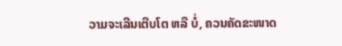ວາມຈະເລີນເຕີບໂຕ ຫລື ບໍ່, ຄວນຄັດຂະໜາດ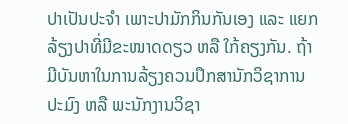ປາເປັນປະຈຳ ເພາະປາມັກກິນກັນເອງ ແລະ ແຍກລ້ຽງປາທີ່ມີຂະໜາດດຽວ ຫລື ໃກ້ຄຽງກັນ. ຖ້າມີບັນຫາໃນການລ້ຽງຄວນປຶກສານັກວິຊາການປະມົງ ຫລື ພະນັກງານວິຊາ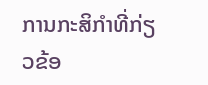ການກະສິກຳທີ່ກ່ຽວຂ້ອ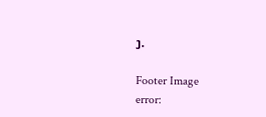ງ.

Footer Image
error: